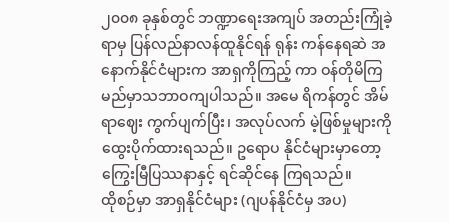၂၀၀၈ ခုနှစ်တွင် ဘဏ္ဍာရေးအကျပ် အတည်းကြုံခဲ့ရာမှ ပြန်လည်နာလန်ထူနိုင်ရန် ရုန်း ကန်နေရဆဲ အနောက်နိုင်ငံများက အာရှကိုကြည့် ကာ ဝန်တိုမိကြမည်မှာသဘာဝကျပါသည်။ အမေ ရိကန်တွင် အိမ်ရာဈေး ကွက်ပျက်ပြီး၊ အလုပ်လက် မဲ့ဖြစ်မှုများကို ထွေးပိုက်ထားရသည်။ ဥရောပ နိုင်ငံများမှာတော့ ကြွေးမြီပြဿနာနှင့် ရင်ဆိုင်နေ ကြရသည်။
ထိုစဉ်မှာ အာရှနိုင်ငံများ (ဂျပန်နိုင်ငံမှ အပ)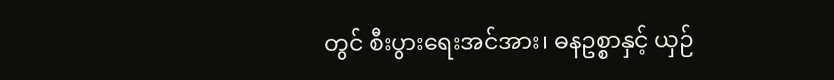တွင် စီးပွားရေးအင်အား၊ ဓနဥစ္စာနှင့် ယှဉ်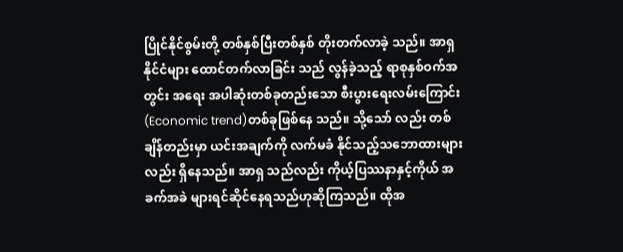ပြိုင်နိုင်စွမ်းတို့ တစ်နှစ်ပြီးတစ်နှစ် တိုးတက်လာခဲ့ သည်။ အာရှနိုင်ငံများ ထောင်တက်လာခြင်း သည် လွန်ခဲ့သည့် ရာစုနှစ်ဝက်အတွင်း အရေး အပါဆုံးတစ်ခုတည်းသော စီးပွားရေးလမ်းကြောင်း (Economic trend)တစ်ခုဖြစ်နေ သည်။ သို့သော် လည်း တစ်ချိန်တည်းမှာ ယင်းအချက်ကို လက်မခံ နိုင်သည့်သဘောထားများလည်း ရှိနေသည်။ အာရှ သည်လည်း ကိုယ့်ပြဿနာနှင့်ကိုယ် အခက်အခဲ များရင်ဆိုင်နေရသည်ဟုဆိုကြသည်။ ထိုအ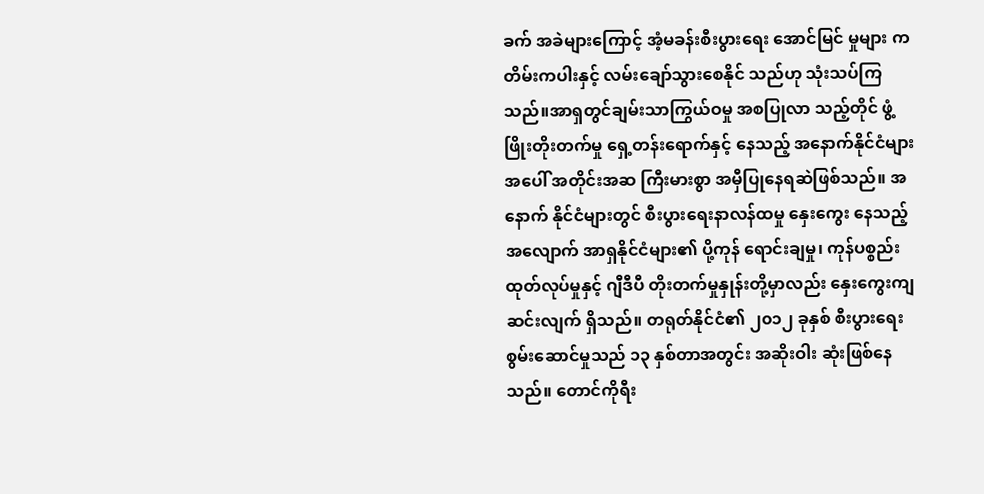ခက် အခဲများကြောင့် အံ့မခန်းစီးပွားရေး အောင်မြင် မှုများ ကတိမ်းကပါးနှင့် လမ်းချော်သွားစေနိုင် သည်ဟု သုံးသပ်ကြသည်။အာရှတွင်ချမ်းသာကြွယ်ဝမှု အစပြုလာ သည့်တိုင် ဖွံ့ဖြိုးတိုးတက်မှု ရှေ့တန်းရောက်နှင့် နေသည့် အနောက်နိုင်ငံများအပေါ် အတိုင်းအဆ ကြီးမားစွာ အမှီပြုနေရဆဲဖြစ်သည်။ အနောက် နိုင်ငံများတွင် စီးပွားရေးနာလန်ထမှု နှေးကွေး နေသည့်အလျောက် အာရှနိုင်ငံများ၏ ပို့ကုန် ရောင်းချမှု၊ ကုန်ပစ္စည်း ထုတ်လုပ်မှုနှင့် ဂျီဒီပီ တိုးတက်မှုနှုန်းတို့မှာလည်း နှေးကွေးကျဆင်းလျက် ရှိသည်။ တရုတ်နိုင်ငံ၏ ၂၀၁၂ ခုနှစ် စီးပွားရေး စွမ်းဆောင်မှုသည် ၁၃ နှစ်တာအတွင်း အဆိုးဝါး ဆုံးဖြစ်နေသည်။ တောင်ကိုရီး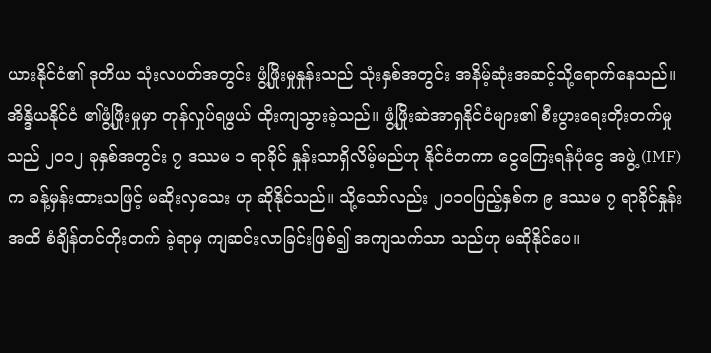ယားနိုင်ငံ၏ ဒုတိယ သုံးလပတ်အတွင်း ဖွံ့ဖြိုးမှုနှုန်းသည် သုံးနှစ်အတွင်း အနိမ့်ဆုံးအဆင့်သို့ရောက်နေသည်။ အိန္ဒိယနိုင်ငံ ၏ဖွံ့ဖြိုးမှုမှာ တုန်လှုပ်ရဖွယ် ထိုးကျသွားခဲ့သည်။ ဖွံ့ဖြိုးဆဲအာရှနိုင်ငံများ၏ စီးပွားရေးတိုးတက်မှု သည် ၂၀၁၂ ခုနှစ်အတွင်း ၇ ဒဿမ ၁ ရာခိုင် နှုန်းသာရှိလိမ့်မည်ဟု နိုင်ငံတကာ ငွေကြေးရန်ပုံငွေ အဖွဲ့ (IMF) က ခန့်မှန်းထားသဖြင့် မဆိုးလှသေး ဟု ဆိုနိုင်သည်။ သို့သော်လည်း ၂၀၁၀ပြည့်နှစ်က ၉ ဒဿမ ၇ ရာခိုင်နှုန်းအထိ စံချိန်တင်တိုးတက် ခဲ့ရာမှ ကျဆင်းလာခြင်းဖြစ်၍ အကျသက်သာ သည်ဟု မဆိုနိုင်ပေ။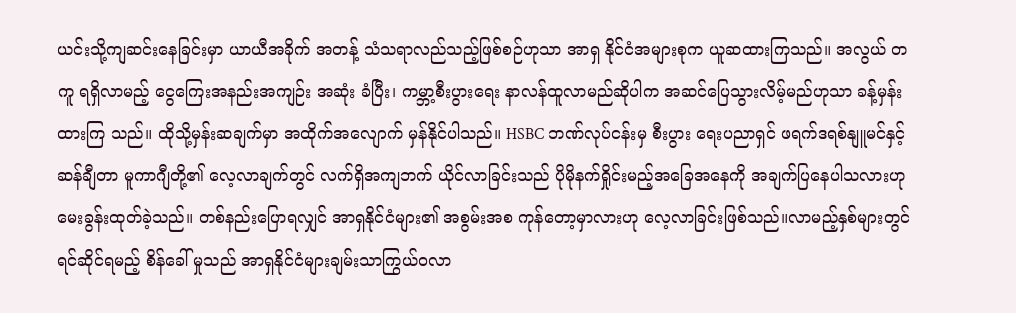ယင်းသို့ကျဆင်းနေခြင်းမှာ ယာယီအခိုက် အတန့် သံသရာလည်သည့်ဖြစ်စဉ်ဟုသာ အာရှ နိုင်ငံအများစုက ယူဆထားကြသည်။ အလွယ် တကူ ရရှိလာမည့် ငွေကြေးအနည်းအကျဉ်း အဆုံး ခံပြီး၊ ကမ္ဘာ့စီးပွားရေး နာလန်ထူလာမည်ဆိုပါက အဆင်ပြေသွားလိမ့်မည်ဟုသာ ခန့်မှန်းထားကြ သည်။ ထိုသို့မှန်းဆချက်မှာ အထိုက်အလျောက် မှန်နိုင်ပါသည်။ HSBC ဘဏ်လုပ်ငန်းမှ စီးပွား ရေးပညာရှင် ဖရက်ဒရစ်နျူမင်နှင့် ဆန်ချီတာ မူကာဂျီတို့၏ လေ့လာချက်တွင် လက်ရှိအကျဘက် ယိုင်လာခြင်းသည် ပိုမိုနက်ရှိုင်းမည့်အခြေအနေကို အချက်ပြနေပါသလားဟု မေးခွန်းထုတ်ခဲ့သည်။ တစ်နည်းပြောရလျှင် အာရှနိုင်ငံများ၏ အစွမ်းအစ ကုန်တော့မှာလားဟု လေ့လာခြင်းဖြစ်သည်။လာမည့်နှစ်များတွင် ရင်ဆိုင်ရမည့် စိန်ခေါ် မှုသည် အာရှနိုင်ငံများချမ်းသာကြွယ်ဝလာ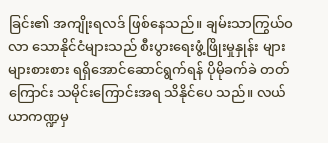ခြင်း၏ အကျိုးရလဒ် ဖြစ်နေသည်။ ချမ်းသာကြွယ်ဝလာ သောနိုင်ငံများသည် စီးပွားရေးဖွံ့ဖြိုးမှုနှုန်း များ များစားစား ရရှိအောင်ဆောင်ရွက်ရန် ပိုမိုခက်ခဲ တတ်ကြောင်း သမိုင်းကြောင်းအရ သိနိုင်ပေ သည်။ လယ်ယာကဏ္ဍမှ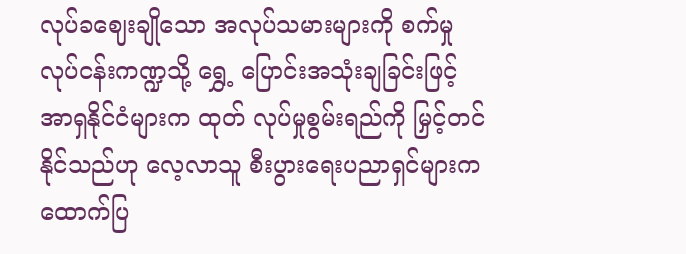လုပ်ခဈေးချိုသော အလုပ်သမားများကို စက်မှုလုပ်ငန်းကဏ္ဍသို့ ရွှေ့ ပြောင်းအသုံးချခြင်းဖြင့် အာရှနိုင်ငံများက ထုတ် လုပ်မှုစွမ်းရည်ကို မြှင့်တင်နိုင်သည်ဟု လေ့လာသူ စီးပွားရေးပညာရှင်များက ထောက်ပြ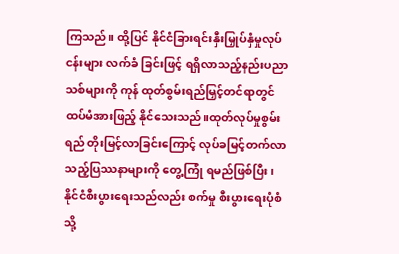ကြသည်။ ထို့ပြင် နိုင်ငံခြားရင်းနှီးမြှုပ်နှံမှုလုပ်ငန်းများ လက်ခံ ခြင်းဖြင့် ရရှိလာသည့်နည်းပညာသစ်များကို ကုန် ထုတ်စွမ်းရည်မြှင့်တင်ရာတွင် ထပ်မံအားဖြည့် နိုင်သေးသည်။ထုတ်လုပ်မှုစွမ်းရည် တိုးမြင့်လာခြင်းကြောင့် လုပ်ခမြင့်တက်လာသည့်ပြဿနာများကို တွေ့ကြုံ ရမည်ဖြစ်ပြီး၊ နိုင်ငံစီးပွားရေးသည်လည်း စက်မှု စီးပွားရေးပုံစံသို့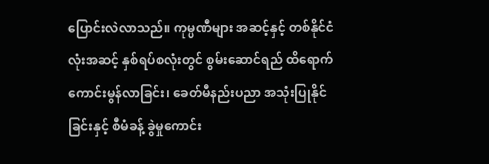ပြောင်းလဲလာသည်။ ကုမ္ပဏီများ အဆင့်နှင့် တစ်နိုင်ငံလုံးအဆင့် နှစ်ရပ်စလုံးတွင် စွမ်းဆောင်ရည် ထိရောက်ကောင်းမွန်လာခြင်း၊ ခေတ်မီနည်းပညာ အသုံးပြုနိုင်ခြင်းနှင့် စီမံခန့် ခွဲမှုကောင်း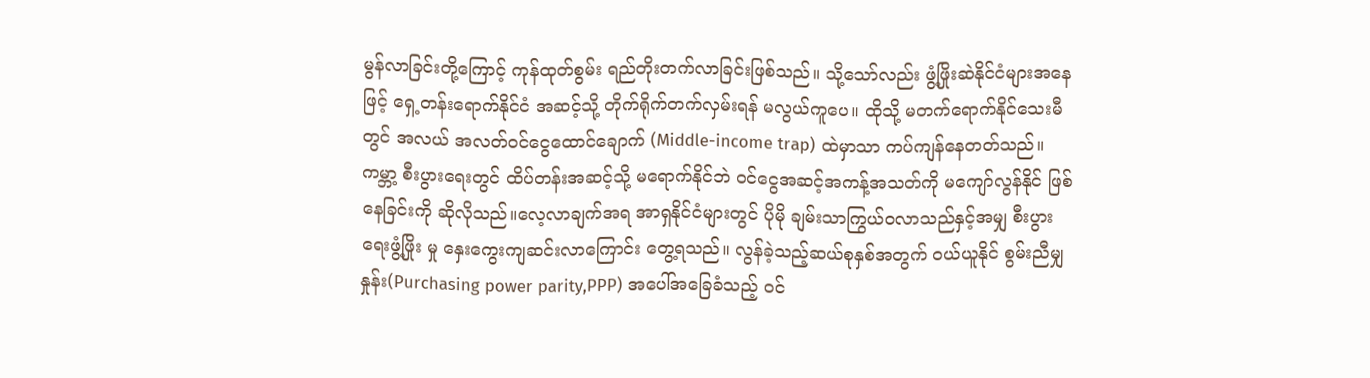မွန်လာခြင်းတို့ကြောင့် ကုန်ထုတ်စွမ်း ရည်တိုးတက်လာခြင်းဖြစ်သည်။ သို့သော်လည်း ဖွံ့ဖြိုးဆဲနိုင်ငံများအနေဖြင့် ရှေ့တန်းရောက်နိုင်ငံ အဆင့်သို့ တိုက်ရိုက်တက်လှမ်းရန် မလွယ်ကူပေ။ ထိုသို့ မတက်ရောက်နိုင်သေးမီတွင် အလယ် အလတ်ဝင်ငွေထောင်ချောက် (Middle-income trap) ထဲမှာသာ ကပ်ကျန်နေတတ်သည်။ ကမ္ဘာ့ စီးပွားရေးတွင် ထိပ်တန်းအဆင့်သို့ မရောက်နိုင်ဘဲ ဝင်ငွေအဆင့်အကန့်အသတ်ကို မကျော်လွန်နိုင် ဖြစ်နေခြင်းကို ဆိုလိုသည်။လေ့လာချက်အရ အာရှနိုင်ငံများတွင် ပိုမို ချမ်းသာကြွယ်ဝလာသည်နှင့်အမျှ စီးပွားရေးဖွံ့ဖြိုး မှု နှေးကွေးကျဆင်းလာကြောင်း တွေ့ရသည်။ လွန်ခဲ့သည့်ဆယ်စုနှစ်အတွက် ဝယ်ယူနိုင် စွမ်းညီမျှနှုန်း(Purchasing power parity,PPP) အပေါ်အခြေခံသည့် ဝင်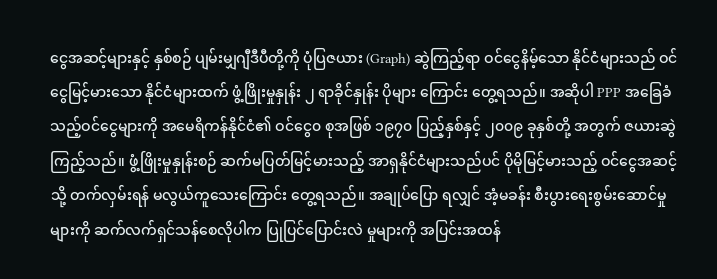ငွေအဆင့်များနှင့် နှစ်စဉ် ပျမ်းမျှဂျီဒီပီတို့ကို ပုံပြဇယား (Graph) ဆွဲကြည့်ရာ ဝင်ငွေနိမ့်သော နိုင်ငံများသည် ဝင်ငွေမြင့်မားသော နိုင်ငံများထက် ဖွံ့ဖြိုးမှုနှုန်း ၂ ရာခိုင်နှုန်း ပိုများ ကြောင်း တွေ့ရသည်။ အဆိုပါ PPP အခြေခံ သည့်ဝင်ငွေများကို အမေရိကန်နိုင်ငံ၏ ဝင်ငွေ၀ စုအဖြစ် ၁၉၇၀ ပြည့်နှစ်နှင့် ၂၀၀၉ ခုနှစ်တို့ အတွက် ဇယားဆွဲကြည့်သည်။ ဖွံ့ဖြိုးမှုနှုန်းစဉ် ဆက်မပြတ်မြင့်မားသည့် အာရှနိုင်ငံများသည်ပင် ပိုမိုမြင့်မားသည့် ဝင်ငွေအဆင့်သို့ တက်လှမ်းရန် မလွယ်ကူသေးကြောင်း တွေ့ရသည်။ အချုပ်ပြော ရလျှင် အံ့မခန်း စီးပွားရေးစွမ်းဆောင်မှုများကို ဆက်လက်ရှင်သန်စေလိုပါက ပြုပြင်ပြောင်းလဲ မှုများကို အပြင်းအထန်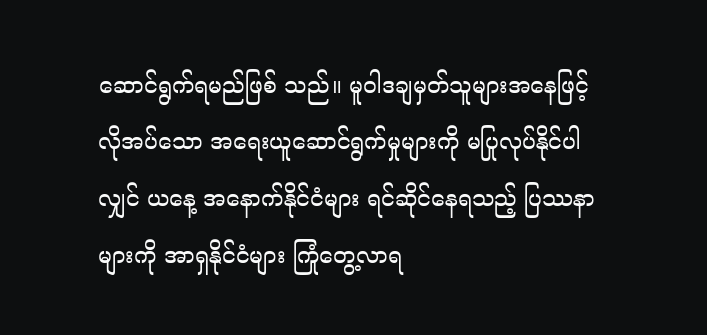ဆောင်ရွက်ရမည်ဖြစ် သည်။ မူဝါဒချမှတ်သူများအနေဖြင့် လိုအပ်သော အရေးယူဆောင်ရွက်မှုများကို မပြုလုပ်နိုင်ပါလျှင် ယနေ့ အနောက်နိုင်ငံများ ရင်ဆိုင်နေရသည့် ပြဿနာများကို အာရှနိုင်ငံများ ကြုံတွေ့လာရ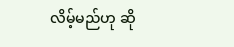လိမ့်မည်ဟု ဆို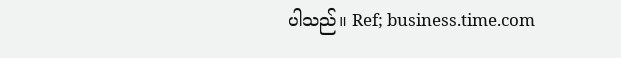ပါသည်။ Ref; business.time.com